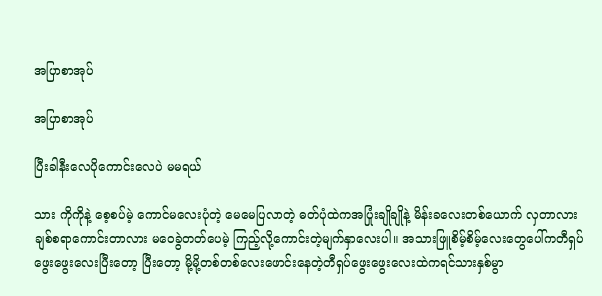အပြာစာအုပ်

အပြာစာအုပ်

ပြီးခါနီးလေပိုကောင်းလေပဲ မမရယ်

သား ကိုကိုနဲ့ စေ့စပ်မဲ့ ကောင်မလေးပုံတဲ့ မေမေပြလာတဲ့ ဓတ်ပုံထဲကအပြုံးချိုချိုနဲ့ မိန်းခလေးတစ်ယောက် လှတာလားချစ်စရာကောင်းတာလား မဝေခွဲတတ်ပေမဲ့ ကြည့်လို့ကောင်းတဲ့မျက်နှာလေးပါ။ အသားဖြူစိမ့်စိမ့်လေးတွေပေါ်ကတီရှပ်ဖွေးဖွေးလေးပြီးတော့ ပြီးတော့ မို့မို့တစ်တစ်လေးဖောင်းနေတဲ့တီရှပ်ဖွေးဖွေးလေးထဲကရင်သားနှစ်မွာ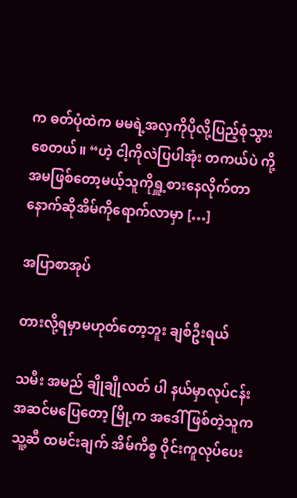က ဓတ်ပုံထဲက မမရဲ့အလှကိုပိုလို့ပြည့်စုံသွားစေတယ်။ “ဟဲ့ ငါ့ကိုလဲပြပါအုံး တကယ်ပဲ ကို့အမဖြစ်တော့မယ့်သူကိုရှူ့စားနေလိုက်တာ နောက်ဆိုအိမ်ကိုရောက်လာမှာ […]

အပြာစာအုပ်

တားလို့ရမှာမဟုတ်တော့ဘူး ချစ်ဦးရယ်

သမီး အမည် ချိုချိုလတ် ပါ နယ်မှာလုပ်ငန်းအဆင်မပြေတော့ မြို့က အဒေါ် ဖြစ်တဲ့သူက သူ့ဆီ ထမင်းချက် အိမ်ကိစ္စ ဝိုင်းကူလုပ်ပေး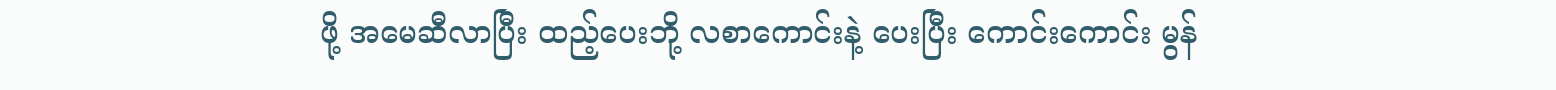ဖို့ အမေဆီလာပြီး ထည့်ပေးဘို့ လစာကောင်းနဲ့ ပေးပြီး ကောင်းကောင်း မွန်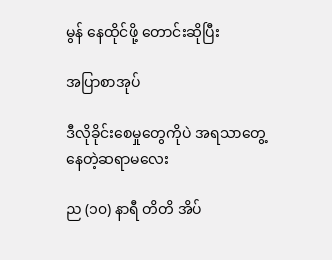မွန် နေထိုင်ဖို့ တောင်းဆိုပြီး

အပြာစာအုပ်

ဒီလိုခိုင်းစေမှုတွေကိုပဲ အရသာတွေ့နေတဲ့ဆရာမလေး

ည (၁၀) နာရီ တိတိ အိပ်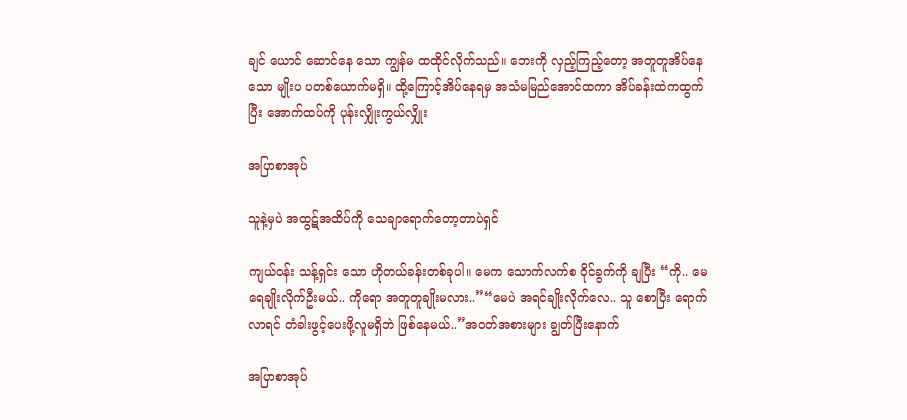ချင် ယောင် ဆောင်နေ သော ကျွန်မ ထထိုင်လိုက်သည်။ ဘေးကို လှည့်ကြည့်တော့ အတူတူအိပ်နေသော မျိုးပ ပတစ်ယောက်မရှိ။ ထို့ကြောင့်အိပ်နေရမှ အသံမမြည်အောင်ထကာ အိပ်ခန်းထဲကထွက်ပြီး အောက်ထပ်ကို ပုန်းလျှိုးကွယ်လျှိုး

အပြာစာအုပ်

သူနဲ့မှပဲ အထွဋ်အထိပ်ကို သေချာရောက်တော့တာပဲရှင်

ကျယ်ဝန်း သန့်ရှင်း သော ဟိုတယ်ခန်းတစ်ခုပါ။ မေက သောက်လက်စ ဝိုင်ခွက်ကို ချပြီး “ကို.. မေ ရေချိုးလိုက်ဦးမယ်.. ကိုရော အတူတူချိုးမလား..”“မေပဲ အရင်ချိုးလိုက်လေ.. သူ စောပြီး ရောက်လာရင် တံခါးဖွင့်ပေးဖို့လူမရှိဘဲ ဖြစ်နေမယ်..”အဝတ်အစားများ ချွတ်ပြီးနောက်

အပြာစာအုပ်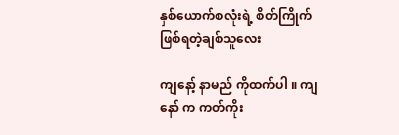နှစ်ယောက်စလုံးရဲ့ စိတ်ကြိုက်ဖြစ်ရတဲ့ချစ်သူလေး

ကျနော့် နာမည် ကိုထက်ပါ ။ ကျနော် က ကတ်ကိုး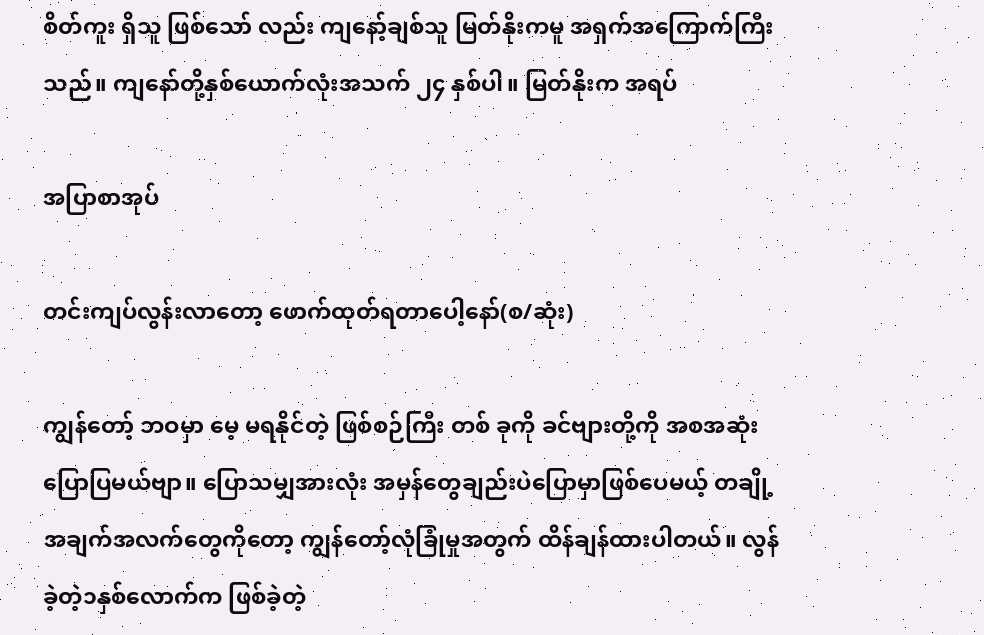စိတ်ကူး ရှိသူ ဖြစ်သော် လည်း ကျနော့်ချစ်သူ မြတ်နိုးကမူ အရှက်အကြောက်ကြီး သည်။ ကျနော်တို့နှစ်ယောက်လုံးအသက် ၂၄ နှစ်ပါ။ မြတ်နိုးက အရပ်

အပြာစာအုပ်

တင်းကျပ်လွန်းလာတော့ ဖောက်ထုတ်ရတာပေါ့နော်(စ/ဆုံး)

ကျွန်တော့် ဘဝမှာ မေ့ မရနိုင်တဲ့ ဖြစ်စဉ်ကြီး တစ် ခုကို ခင်ဗျားတို့ကို အစအဆုံးပြောပြမယ်ဗျာ။ ပြောသမျှအားလုံး အမှန်တွေချည်းပဲပြောမှာဖြစ်ပေမယ့် တချို့အချက်အလက်တွေကိုတော့ ကျွန်တော့်လုံခြုံမှုအတွက် ထိန်ချန်ထားပါတယ်။ လွန်ခဲ့တဲ့၁နှစ်လောက်က ဖြစ်ခဲ့တဲ့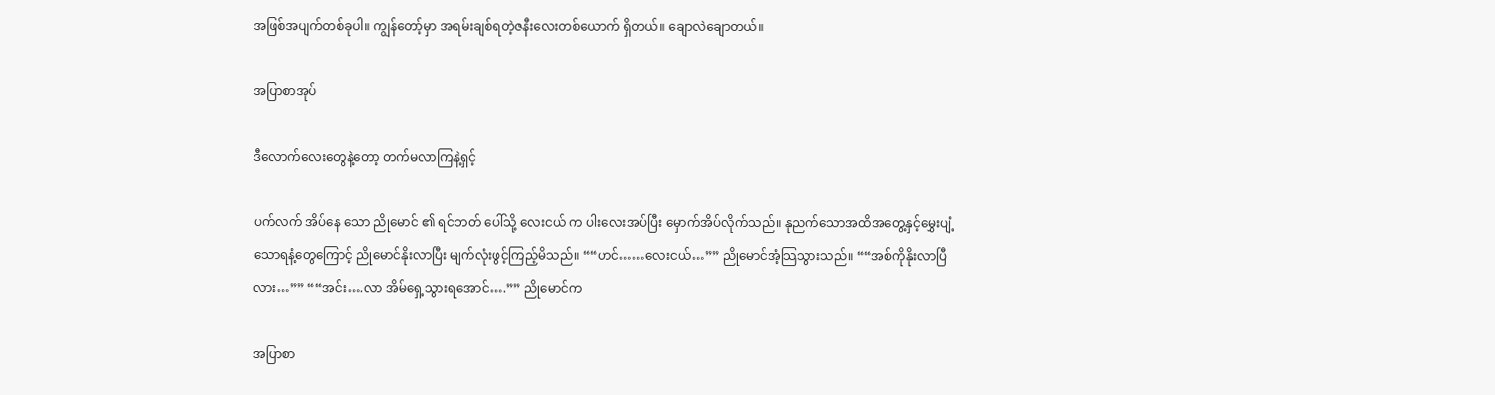အဖြစ်အပျက်တစ်ခုပါ။ ကျွန်တော့်မှာ အရမ်းချစ်ရတဲ့ဇနီးလေးတစ်ယောက် ရှိတယ်။ ချောလဲချောတယ်။

အပြာစာအုပ်

ဒီလောက်လေးတွေနဲ့တော့ တက်မလာကြနဲ့ရှင့်

ပက်လက် အိပ်နေ သော ညိုမောင် ၏ ရင်ဘတ် ပေါ်သို့ လေးငယ် က ပါးလေးအပ်ပြီး မှောက်အိပ်လိုက်သည်။ နုညက်သောအထိအတွေ့နှင့်မွှေးပျံ့သောရနံ့တွေကြောင့် ညိုမောင်နိုးလာပြီး မျက်လုံးဖွင့်ကြည့်မိသည်။ ““ဟင်……လေးငယ်…”” ညိုမောင်အံ့သြသွားသည်။ ““အစ်ကိုနိုးလာပြီလား…”” ““အင်း….လာ အိမ်ရှေ့သွားရအောင်….”” ညိုမောင်က

အပြာစာ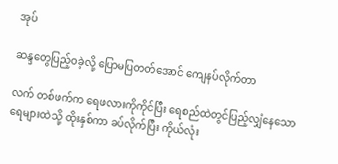အုပ်

ဆန္ဒတွေပြည့်ဝခဲ့လို့ ပြောမပြတတ်အောင် ကျေနပ်လိုက်တာ

လက် တစ်ဖက်က ရေဖလားကိုကိုင်ပြီး ရေစည်ထဲတွင်ပြည့်လျှံနေသော ရေများထဲသို့ ထိုးနှစ်ကာ ခပ်လိုက်ပြီး ကိုယ်လုံး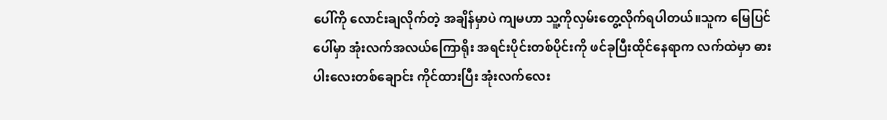ပေါ်ကို လောင်းချလိုက်တဲ့ အချိန်မှာပဲ ကျမဟာ သူ့ကိုလှမ်းတွေ့လိုက်ရပါတယ်။သူက မြေပြင်ပေါ်မှာ အုံးလက်အလယ်ကြောရိုး အရင်းပိုင်းတစ်ပိုင်းကို ဖင်ခုပြီးထိုင်နေရာက လက်ထဲမှာ ဓားပါးလေးတစ်ချောင်း ကိုင်ထားပြီး အုံးလက်လေး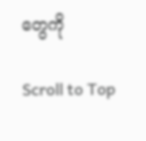တွေကို

Scroll to Top